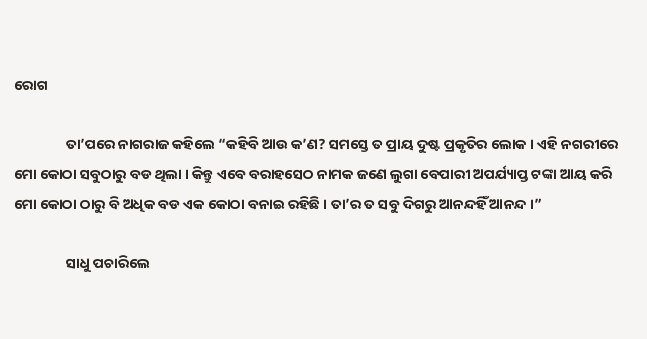ରୋଗ

                ତା’ପରେ ନାଗରାଜ କହିଲେ “କହିବି ଆଉ କ’ଣ? ସମସ୍ତେ ତ ପ୍ରାୟ ଦୁଷ୍ଟ ପ୍ରକୃତିର ଲୋକ । ଏହି ନଗରୀରେ ମୋ କୋଠା ସବୁଠାରୁ ବଡ ଥିଲା । କିନ୍ତୁ ଏବେ ବରାହସେଠ ନାମକ ଜଣେ ଲୁଗା ବେପାରୀ ଅପର୍ଯ୍ୟାପ୍ତ ଟଙ୍କା ଆୟ କରି ମୋ କୋଠା ଠାରୁ ବି ଅଧିକ ବଡ ଏକ କୋଠା ବନାଇ ରହିଛି । ତା’ର ତ ସବୁ ଦିଗରୁ ଆନନ୍ଦହିଁ ଆନନ୍ଦ ।”

                ସାଧୁ ପଚାରିଲେ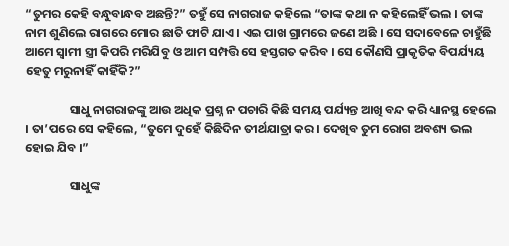“ତୁମର କେହି ବନ୍ଧୁବାନ୍ଧବ ଅଛନ୍ତି?” ତହୁଁ ସେ ନାଗରାଜ କହିଲେ “ତାଙ୍କ କଥା ନ କହିଲେହିଁ ଭଲ । ତାଙ୍କ ନାମ ଶୁଣିଲେ ରାଗରେ ମୋର ଛାତି ଫାଟି ଯାଏ । ଏଇ ପାଖ ଗ୍ରାମରେ ଜଣେ ଅଛି । ସେ ସଦାବେଳେ ଚାହୁଁଛି ଆମେ ସ୍ୱାମୀ ସ୍ତ୍ରୀ କିପରି ମରିଯିବୁ ଓ ଆମ ସମ୍ପତ୍ତି ସେ ହସ୍ତଗତ କରିବ । ସେ କୌଣସି ପ୍ରାକୃତିକ ବିପର୍ଯ୍ୟୟ ହେତୁ ମରୁନାହିଁ କାହିଁକି?”

                ସାଧୁ ନାଗରାଜଙ୍କୁ ଆଉ ଅଧିକ ପ୍ରଶ୍ନ ନ ପଚାରି କିଛି ସମୟ ପର୍ଯ୍ୟନ୍ତ ଆଖି ବନ୍ଦ କରି ଧ୍ୟାନସ୍ଥ ହେଲେ । ତା’ପରେ ସେ କହିଲେ, “ତୁମେ ଦୁହେଁ କିଛିଦିନ ତୀର୍ଥଯାତ୍ରା କର । ଦେଖିବ ତୁମ ରୋଗ ଅବଶ୍ୟ ଭଲ ହୋଇ ଯିବ ।”

                ସାଧୁଙ୍କ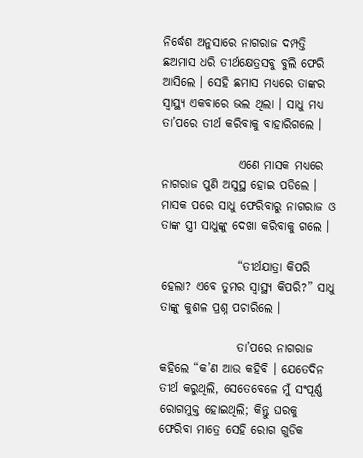ନିର୍ଦ୍ଧେଶ ଅନୁସାରେ ନାଗରାଜ ଦମ୍ପତ୍ତି ଛଅମାସ ଧରି ତୀର୍ଥକ୍ଷେତ୍ରସବୁ ବୁଲି ଫେରି ଆସିଲେ । ସେହି ଛମାସ ମଧ୍ୟରେ ତାଙ୍କର ସ୍ୱାସ୍ଥ୍ୟ ଏକବାରେ ଭଲ ଥିଲା । ସାଧୁ ମଧ୍ୟ ତା’ପରେ ତୀର୍ଥ କରିବାକୁ ବାହାରିଗଲେ ।

                ଏଣେ ମାସକ ମଧ୍ୟରେ ନାଗରାଜ ପୁଣି ଅସୁସ୍ଥ ହୋଇ ପଡିଲେ । ମାସକ ପରେ ସାଧୁ ଫେରିବାରୁ ନାଗରାଜ ଓ ତାଙ୍କ ସ୍ତ୍ରୀ ସାଧୁଙ୍କୁ ଦେଖା କରିବାକୁ ଗଲେ ।

                “ତୀର୍ଥଯାତ୍ରା କିପରି ହେଲା? ଏବେ ତୁମର ସ୍ୱାସ୍ଥ୍ୟ କିପରି?” ସାଧୁ ତାଙ୍କୁ କୁଶଳ ପ୍ରଶ୍ନ ପଚାରିଲେ ।

                ତା’ପରେ ନାଗରାଜ କହିଲେ “କ’ଣ ଆଉ କହିବି । ଯେତେଦିନ ତୀର୍ଥ କରୁଥିଲି, ସେତେବେଳେ ମୁଁ ସଂପୂର୍ଣ୍ଣ ରୋଗମୁକ୍ତ ହୋଇଥିଲି; କିନ୍ତୁ ଘରକୁ ଫେରିବା ମାତ୍ରେ ସେହି ରୋଗ ଗୁଡିକ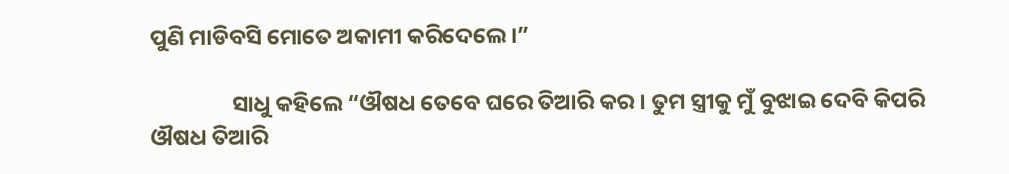ପୁଣି ମାଡିବସି ମୋତେ ଅକାମୀ କରିଦେଲେ ।”

                ସାଧୁ କହିଲେ “ଔଷଧ ତେବେ ଘରେ ତିଆରି କର । ତୁମ ସ୍ତ୍ରୀକୁ ମୁଁ ବୁଝାଇ ଦେବି କିପରି ଔଷଧ ତିଆରି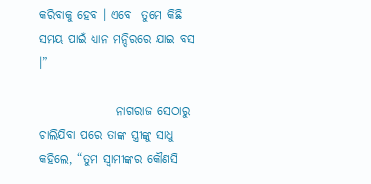କରିବାକୁ ହେବ । ଏବେ  ତୁମେ କିଛି ସମୟ ପାଇଁ ଧ୍ୟାନ ମନ୍ଦିରରେ ଯାଇ ବସ ।”

                ନାଗରାଜ ସେଠାରୁ ଚାଲିଯିବା ପରେ ତାଙ୍କ ସ୍ତ୍ରୀଙ୍କୁ ସାଧୁ କହିଲେ, “ତୁମ ସ୍ୱାମୀଙ୍କର କୌଣସି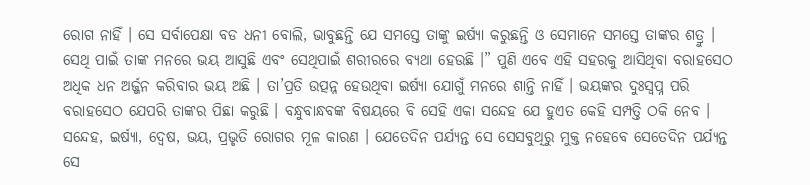ରୋଗ ନାହିଁ । ସେ ସର୍ବାପେକ୍ଷା ବଡ ଧନୀ ବୋଲି, ଭାବୁଛନ୍ତି ଯେ ସମସ୍ତେ ତାଙ୍କୁ ଇର୍ଷ୍ୟା କରୁଛନ୍ତି ଓ ସେମାନେ ସମସ୍ତେ ତାଙ୍କର ଶତ୍ରୁ । ସେଥି ପାଇଁ ତାଙ୍କ ମନରେ ଭୟ ଆସୁଛି ଏବଂ ସେଥିପାଇଁ ଶରୀରରେ ବ୍ୟଥା ହେଉଛି ।” ପୁଣି ଏବେ ଏହି ସହରକୁ ଆସିଥିବା ବରାହସେଠ ଅଧିକ ଧନ ଅର୍ଜ୍ଜନ କରିବାର ଭୟ ଅଛି । ତା’ପ୍ରତି ଉତ୍ପନ୍ନ ହେଉଥିବା ଇର୍ଷ୍ୟା ଯୋଗୁଁ ମନରେ ଶାନ୍ତି ନାହିଁ । ଭୟଙ୍କର ଦୁଃସ୍ୱପ୍ନ ପରି ବରାହସେଠ ଯେପରି ତାଙ୍କର ପିଛା କରୁଛି । ବନ୍ଧୁବାନ୍ଧବଙ୍କ ବିଷୟରେ ବି ସେହି ଏକା ସନ୍ଦେହ ଯେ ହୁଏତ କେହି ସମ୍ପତ୍ତି ଠକି ନେବ । ସନ୍ଦେହ, ଇର୍ଷ୍ୟା, ଦ୍ୱେଷ, ଭୟ, ପ୍ରଭୃତି ରୋଗର ମୂଳ କାରଣ । ଯେତେଦିନ ପର୍ଯ୍ୟନ୍ତ ସେ ସେସବୁଥିରୁ ମୁକ୍ତ ନହେବେ ସେତେଦିନ ପର୍ଯ୍ୟନ୍ତ ସେ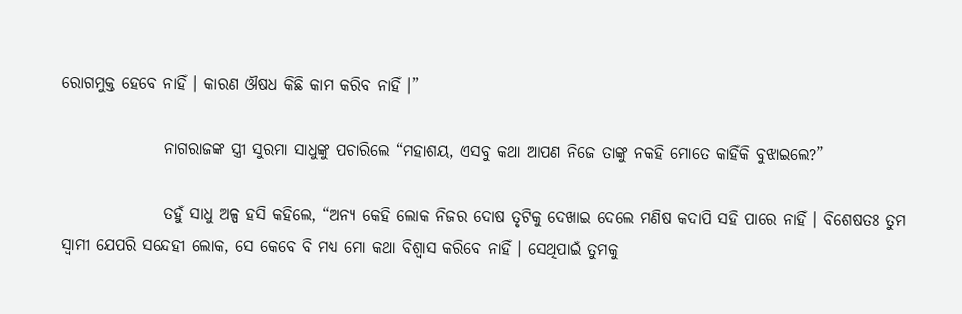ରୋଗମୁକ୍ତ ହେବେ ନାହିଁ । କାରଣ ଔଷଧ କିଛି କାମ କରିବ ନାହିଁ ।”

                ନାଗରାଜଙ୍କ ସ୍ତ୍ରୀ ସୁରମା ସାଧୁଙ୍କୁ ପଚାରିଲେ “ମହାଶୟ, ଏସବୁ କଥା ଆପଣ ନିଜେ ତାଙ୍କୁ ନକହି ମୋତେ କାହିଁକି ବୁଝାଇଲେ?”

                ତହୁଁ ସାଧୁ ଅଳ୍ପ ହସି କହିଲେ, “ଅନ୍ୟ କେହି ଲୋକ ନିଜର ଦୋଷ ତୃଟିକୁ ଦେଖାଇ ଦେଲେ ମଣିଷ କଦାପି ସହି ପାରେ ନାହିଁ । ବିଶେଷତଃ ତୁମ ସ୍ୱାମୀ ଯେପରି ସନ୍ଦେହୀ ଲୋକ, ସେ କେବେ ବି ମଧ୍ୟ ମୋ କଥା ବିଶ୍ୱାସ କରିବେ ନାହିଁ । ସେଥିପାଇଁ ତୁମକୁ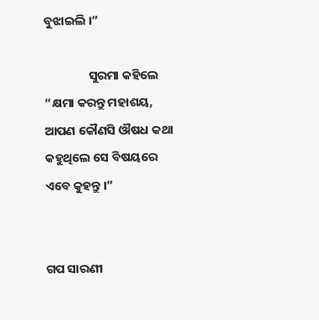ବୁଝାଇଲି ।”

                ସୁରମା କହିଲେ “କ୍ଷମା କରନ୍ତୁ ମହାଶୟ, ଆପଣ କୌଣସି ଔଷଧ କଥା କହୁଥିଲେ ସେ ବିଷୟରେ ଏବେ କୁହନ୍ତୁ ।”


ଗପ ସାରଣୀ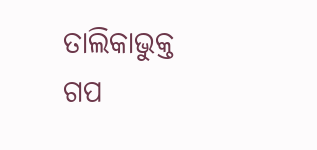ତାଲିକାଭୁକ୍ତ ଗପ